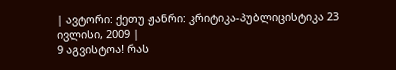| ავტორი: ქეთუ ჟანრი: კრიტიკა-პუბლიცისტიკა 23 ივლისი, 2009 |
9 აგვისტოა! რას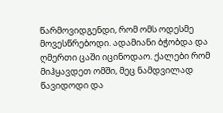წარმოვიდგენდი, რომ ომს ოდესმე მოვესწრებოდი. ადამიანი ბჭობდა და ღმერთი ცაში იცინოდაო. ქალები რომ მიჰყავდეთ ომში, მეც ნამდვილად წავიდოდი და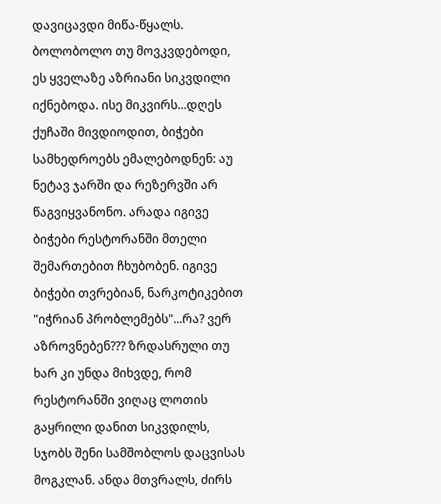დავიცავდი მიწა-წყალს. ბოლობოლო თუ მოვკვდებოდი, ეს ყველაზე აზრიანი სიკვდილი იქნებოდა. ისე მიკვირს...დღეს ქუჩაში მივდიოდით, ბიჭები სამხედროებს ემალებოდნენ: აუ ნეტავ ჯარში და რეზერვში არ წაგვიყვანონო. არადა იგივე ბიჭები რესტორანში მთელი შემართებით ჩხუბობენ. იგივე ბიჭები თვრებიან, ნარკოტიკებით "იჭრიან პრობლემებს"...რა? ვერ აზროვნებენ??? ზრდასრული თუ ხარ კი უნდა მიხვდე, რომ რესტორანში ვიღაც ლოთის გაყრილი დანით სიკვდილს, სჯობს შენი სამშობლოს დაცვისას მოგკლან. ანდა მთვრალს, ძირს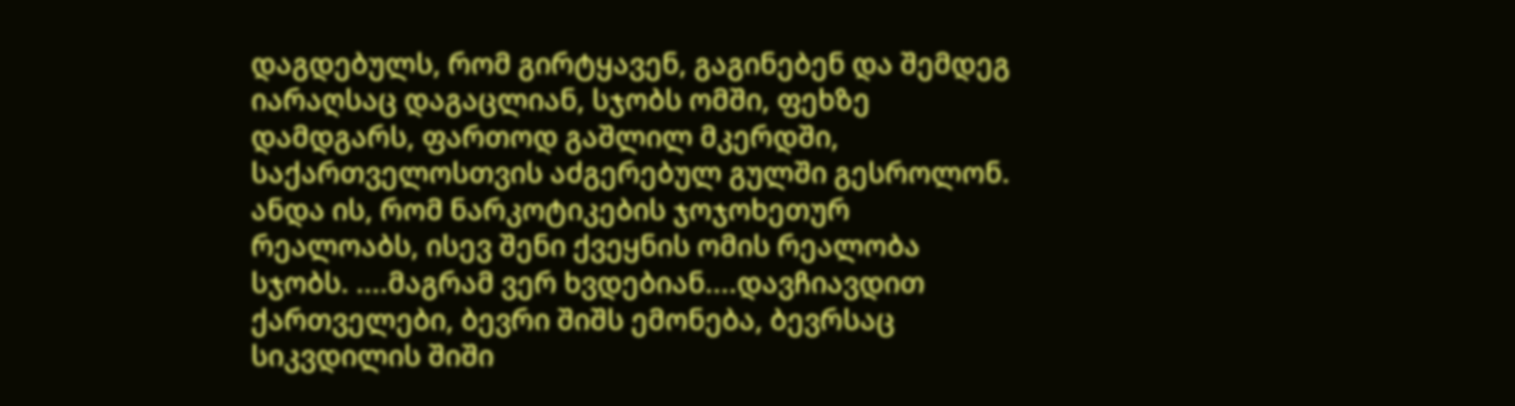დაგდებულს, რომ გირტყავენ, გაგინებენ და შემდეგ იარაღსაც დაგაცლიან, სჯობს ომში, ფეხზე დამდგარს, ფართოდ გაშლილ მკერდში, საქართველოსთვის აძგერებულ გულში გესროლონ. ანდა ის, რომ ნარკოტიკების ჯოჯოხეთურ რეალოაბს, ისევ შენი ქვეყნის ომის რეალობა სჯობს. ....მაგრამ ვერ ხვდებიან....დავჩიავდით ქართველები, ბევრი შიშს ემონება, ბევრსაც სიკვდილის შიში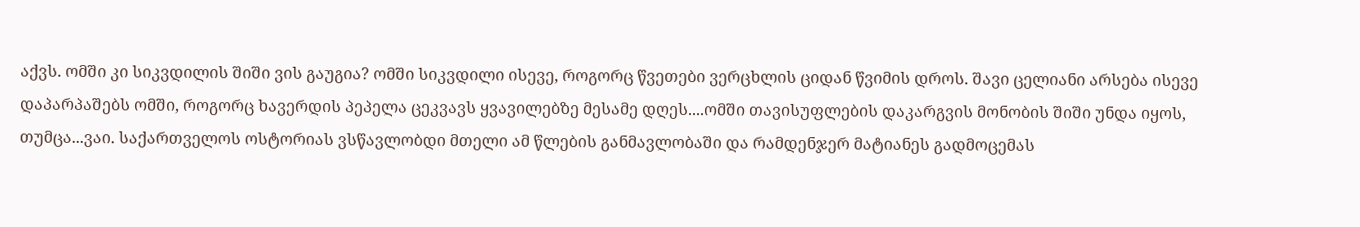აქვს. ომში კი სიკვდილის შიში ვის გაუგია? ომში სიკვდილი ისევე, როგორც წვეთები ვერცხლის ციდან წვიმის დროს. შავი ცელიანი არსება ისევე დაპარპაშებს ომში, როგორც ხავერდის პეპელა ცეკვავს ყვავილებზე მესამე დღეს....ომში თავისუფლების დაკარგვის მონობის შიში უნდა იყოს, თუმცა...ვაი. საქართველოს ოსტორიას ვსწავლობდი მთელი ამ წლების განმავლობაში და რამდენჯერ მატიანეს გადმოცემას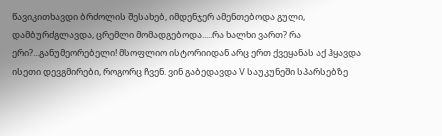წავიკითხავდი ბრძოლის შესახებ, იმდენჯერ ამენთებოდა გული, დამბურძგლავდა, ცრემლი მომადგებოდა.....რა ხალხი ვართ? რა ერი?...განუმეორებელი! მსოფლიო ისტორიიდან არც ერთ ქვეყანას აქ ჰყავდა ისეთი დევგმირები, როგორც ჩვენ. ვინ გაბედავდა V საუკუნეში სპარსებზე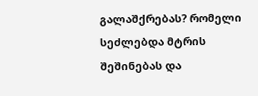გალაშქრებას? რომელი სეძლებდა მტრის შეშინებას და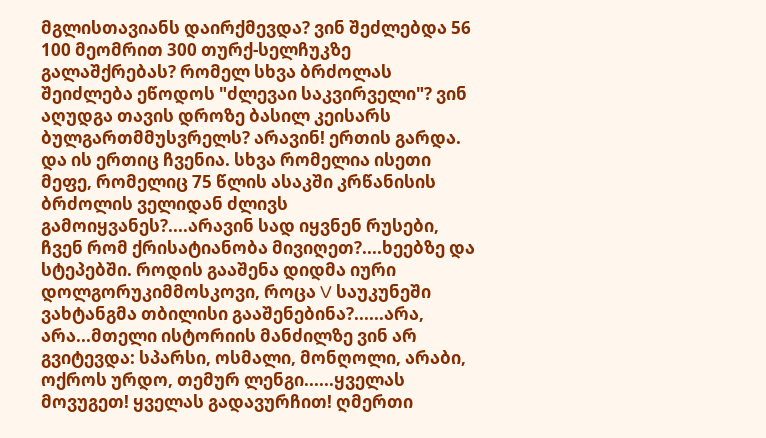მგლისთავიანს დაირქმევდა? ვინ შეძლებდა 56 100 მეომრით 300 თურქ-სელჩუკზე გალაშქრებას? რომელ სხვა ბრძოლას შეიძლება ეწოდოს "ძლევაი საკვირველი"? ვინ აღუდგა თავის დროზე ბასილ კეისარს ბულგართმმუსვრელს? არავინ! ერთის გარდა. და ის ერთიც ჩვენია. სხვა რომელია ისეთი მეფე, რომელიც 75 წლის ასაკში კრწანისის ბრძოლის ველიდან ძლივს გამოიყვანეს?....არავინ სად იყვნენ რუსები, ჩვენ რომ ქრისატიანობა მივიღეთ?....ხეებზე და სტეპებში. როდის გააშენა დიდმა იური დოლგორუკიმმოსკოვი, როცა V საუკუნეში ვახტანგმა თბილისი გააშენებინა?......არა, არა...მთელი ისტორიის მანძილზე ვინ არ გვიტევდა: სპარსი, ოსმალი, მონღოლი, არაბი, ოქროს ურდო, თემურ ლენგი......ყველას მოვუგეთ! ყველას გადავურჩით! ღმერთი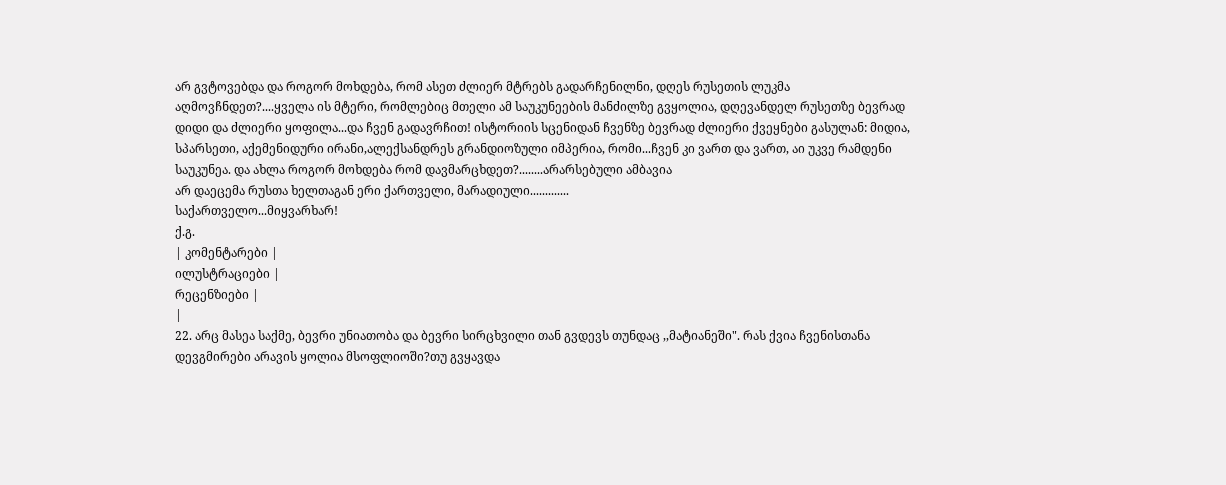არ გვტოვებდა და როგორ მოხდება, რომ ასეთ ძლიერ მტრებს გადარჩენილნი, დღეს რუსეთის ლუკმა აღმოვჩნდეთ?....ყველა ის მტერი, რომლებიც მთელი ამ საუკუნეების მანძილზე გვყოლია, დღევანდელ რუსეთზე ბევრად დიდი და ძლიერი ყოფილა...და ჩვენ გადავრჩით! ისტორიის სცენიდან ჩვენზე ბევრად ძლიერი ქვეყნები გასულან: მიდია, სპარსეთი, აქემენიდური ირანი,ალექსანდრეს გრანდიოზული იმპერია, რომი...ჩვენ კი ვართ და ვართ, აი უკვე რამდენი საუკუნეა. და ახლა როგორ მოხდება რომ დავმარცხდეთ?........არარსებული ამბავია
არ დაეცემა რუსთა ხელთაგან ერი ქართველი, მარადიული.............
საქართველო...მიყვარხარ!
ქ.გ.
| კომენტარები |
ილუსტრაციები |
რეცენზიები |
|
22. არც მასეა საქმე, ბევრი უნიათობა და ბევრი სირცხვილი თან გვდევს თუნდაც ,,მატიანეში". რას ქვია ჩვენისთანა დევგმირები არავის ყოლია მსოფლიოში?თუ გვყავდა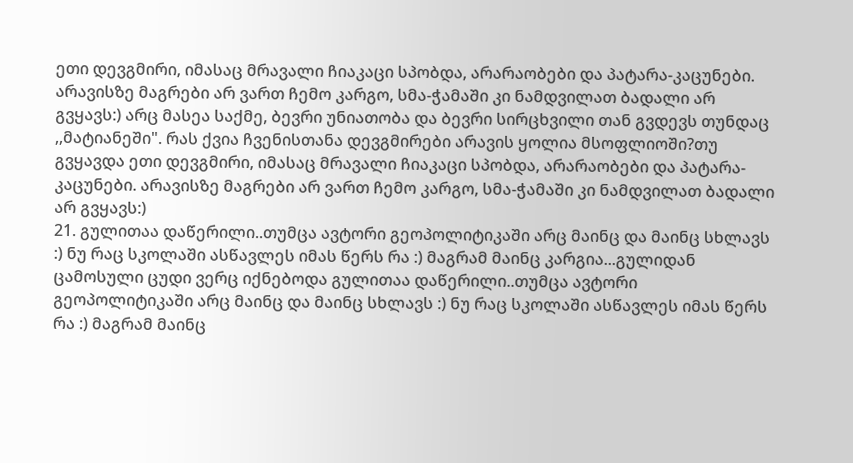ეთი დევგმირი, იმასაც მრავალი ჩიაკაცი სპობდა, არარაობები და პატარა-კაცუნები. არავისზე მაგრები არ ვართ ჩემო კარგო, სმა-ჭამაში კი ნამდვილათ ბადალი არ გვყავს:) არც მასეა საქმე, ბევრი უნიათობა და ბევრი სირცხვილი თან გვდევს თუნდაც ,,მატიანეში". რას ქვია ჩვენისთანა დევგმირები არავის ყოლია მსოფლიოში?თუ გვყავდა ეთი დევგმირი, იმასაც მრავალი ჩიაკაცი სპობდა, არარაობები და პატარა-კაცუნები. არავისზე მაგრები არ ვართ ჩემო კარგო, სმა-ჭამაში კი ნამდვილათ ბადალი არ გვყავს:)
21. გულითაა დაწერილი..თუმცა ავტორი გეოპოლიტიკაში არც მაინც და მაინც სხლავს :) ნუ რაც სკოლაში ასწავლეს იმას წერს რა :) მაგრამ მაინც კარგია...გულიდან ცამოსული ცუდი ვერც იქნებოდა გულითაა დაწერილი..თუმცა ავტორი გეოპოლიტიკაში არც მაინც და მაინც სხლავს :) ნუ რაც სკოლაში ასწავლეს იმას წერს რა :) მაგრამ მაინც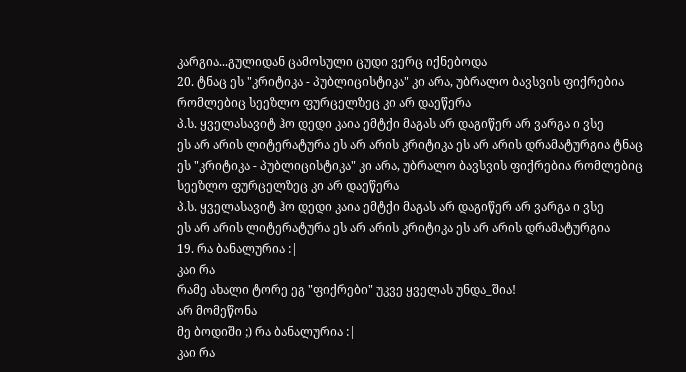კარგია...გულიდან ცამოსული ცუდი ვერც იქნებოდა
20. ტნაც ეს "კრიტიკა - პუბლიცისტიკა" კი არა, უბრალო ბავსვის ფიქრებია რომლებიც სეეზლო ფურცელზეც კი არ დაეწერა
პ.ს. ყველასავიტ ჰო დედი კაია ემტქი მაგას არ დაგიწერ არ ვარგა ი ვსე
ეს არ არის ლიტერატურა ეს არ არის კრიტიკა ეს არ არის დრამატურგია ტნაც ეს "კრიტიკა - პუბლიცისტიკა" კი არა, უბრალო ბავსვის ფიქრებია რომლებიც სეეზლო ფურცელზეც კი არ დაეწერა
პ.ს. ყველასავიტ ჰო დედი კაია ემტქი მაგას არ დაგიწერ არ ვარგა ი ვსე
ეს არ არის ლიტერატურა ეს არ არის კრიტიკა ეს არ არის დრამატურგია
19. რა ბანალურია :|
კაი რა
რამე ახალი ტორე ეგ "ფიქრები" უკვე ყველას უნდა_შია!
არ მომეწონა
მე ბოდიში ;) რა ბანალურია :|
კაი რა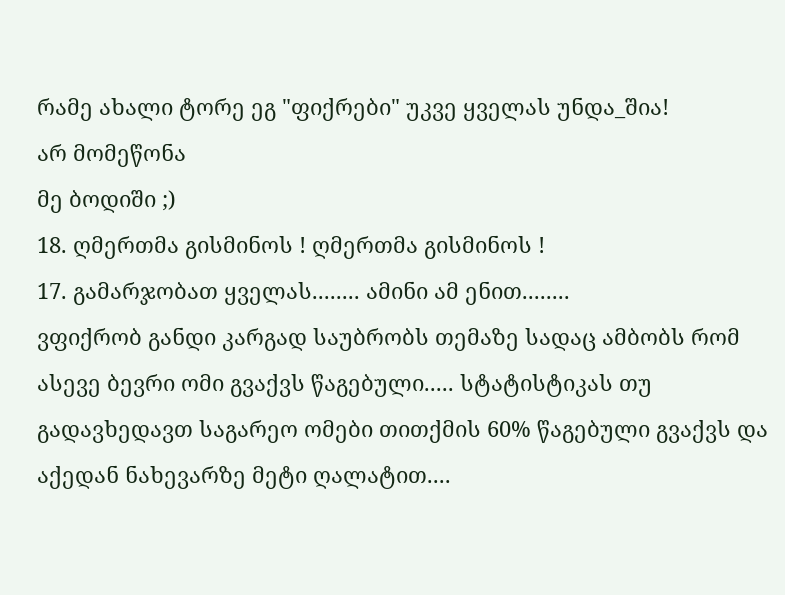რამე ახალი ტორე ეგ "ფიქრები" უკვე ყველას უნდა_შია!
არ მომეწონა
მე ბოდიში ;)
18. ღმერთმა გისმინოს ! ღმერთმა გისმინოს !
17. გამარჯობათ ყველას........ ამინი ამ ენით........
ვფიქრობ განდი კარგად საუბრობს თემაზე სადაც ამბობს რომ ასევე ბევრი ომი გვაქვს წაგებული..... სტატისტიკას თუ გადავხედავთ საგარეო ომები თითქმის 60% წაგებული გვაქვს და აქედან ნახევარზე მეტი ღალატით....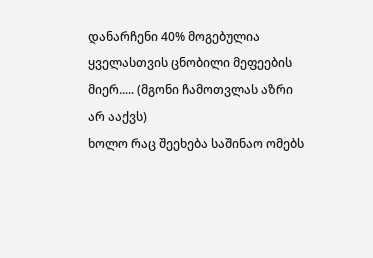დანარჩენი 40% მოგებულია ყველასთვის ცნობილი მეფეების მიერ..... (მგონი ჩამოთვლას აზრი არ ააქვს)
ხოლო რაც შეეხება საშინაო ომებს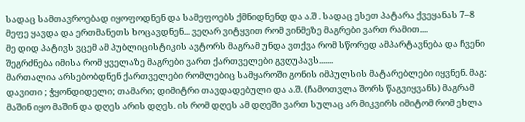სადაც სამთავროებად იყოფოდნენ და სამეფოებს ქმნიდნენდ და ა.შ . სადაც ესეთ პატარა ქვეყანას 7–8 მეფე ყავდა და ერთმანეთს ხოცავდნენ... ვეღარ ვიტყვით რომ ვინმეზე მაგრები ვართ რამით....
მე დიდ პატივს ვცემ ამ პუბლიცისტიკის ავტორს მაგრამ უნდა ვთქვა რომ სწორედ ამპარტავნება და ჩვენი შეგრძნება იმისა რომ ყველაზე მაგრები ვართ ქართველები გვღუპავს.......
მართალია არსებობდნენ ქართველები რომლებიც სამყაროში გონის იმპულსის მატარებლები იყვნენ. მაგ: დავითი ; ჭყონდიდელი; თამარი; დიმიტრი თავდადებული და ა.შ. (ჩამოთვლა შორს წაგვიყვანს) მაგრამ მაშინ იყო მაშინ და დღეს არის დღეს. ის რომ დღეს ამ დღეში ვართ სულაც არ მიკვირს იმიტომ რომ ეხლა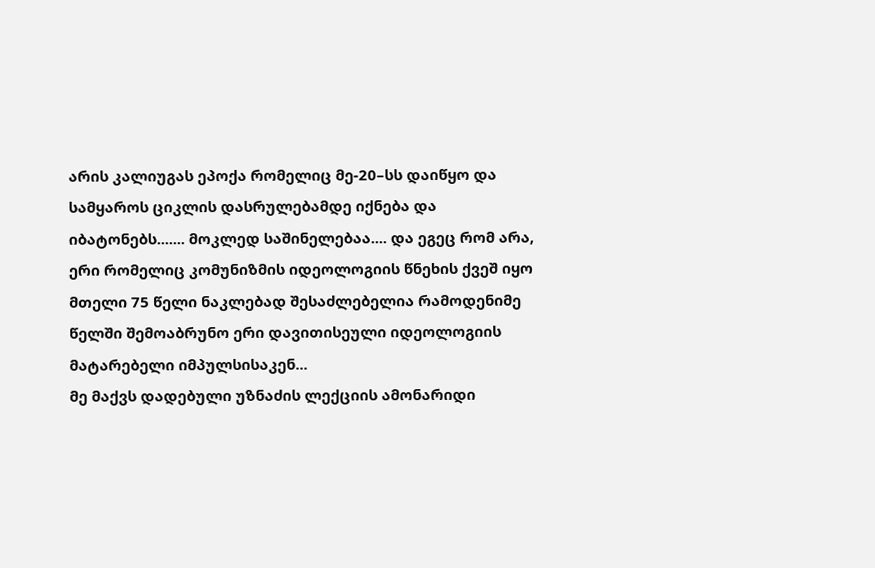არის კალიუგას ეპოქა რომელიც მე-20–სს დაიწყო და სამყაროს ციკლის დასრულებამდე იქნება და იბატონებს....... მოკლედ საშინელებაა.... და ეგეც რომ არა, ერი რომელიც კომუნიზმის იდეოლოგიის წნეხის ქვეშ იყო მთელი 75 წელი ნაკლებად შესაძლებელია რამოდენიმე წელში შემოაბრუნო ერი დავითისეული იდეოლოგიის მატარებელი იმპულსისაკენ...
მე მაქვს დადებული უზნაძის ლექციის ამონარიდი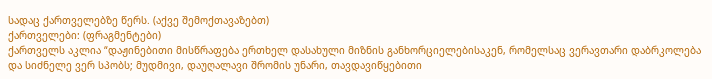სადაც ქართველებზე წერს. (აქვე შემოქთავაზებთ)
ქართველები: (ფრაგმენტები)
ქართველს აკლია “დაჟინებითი მისწრაფება ერთხელ დასახული მიზნის განხორციელებისაკენ, რომელსაც ვერავთარი დაბრკოლება და სიძნელე ვერ სპობს; მუდმივი, დაუღალავი შრომის უნარი, თავდავიწყებითი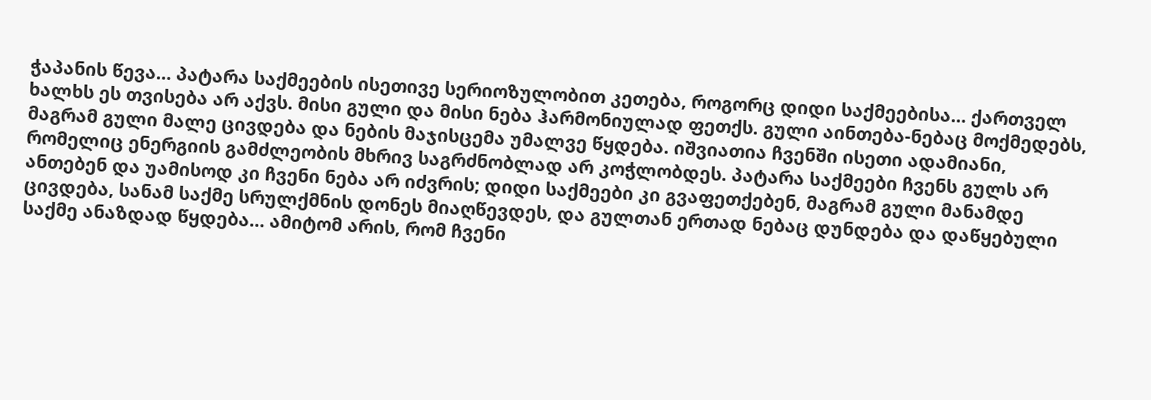ჭაპანის წევა… პატარა საქმეების ისეთივე სერიოზულობით კეთება, როგორც დიდი საქმეებისა… ქართველ ხალხს ეს თვისება არ აქვს. მისი გული და მისი ნება ჰარმონიულად ფეთქს. გული აინთება-ნებაც მოქმედებს, მაგრამ გული მალე ცივდება და ნების მაჯისცემა უმალვე წყდება. იშვიათია ჩვენში ისეთი ადამიანი, რომელიც ენერგიის გამძლეობის მხრივ საგრძნობლად არ კოჭლობდეს. პატარა საქმეები ჩვენს გულს არ ანთებენ და უამისოდ კი ჩვენი ნება არ იძვრის; დიდი საქმეები კი გვაფეთქებენ, მაგრამ გული მანამდე ცივდება, სანამ საქმე სრულქმნის დონეს მიაღწევდეს, და გულთან ერთად ნებაც დუნდება და დაწყებული საქმე ანაზდად წყდება… ამიტომ არის, რომ ჩვენი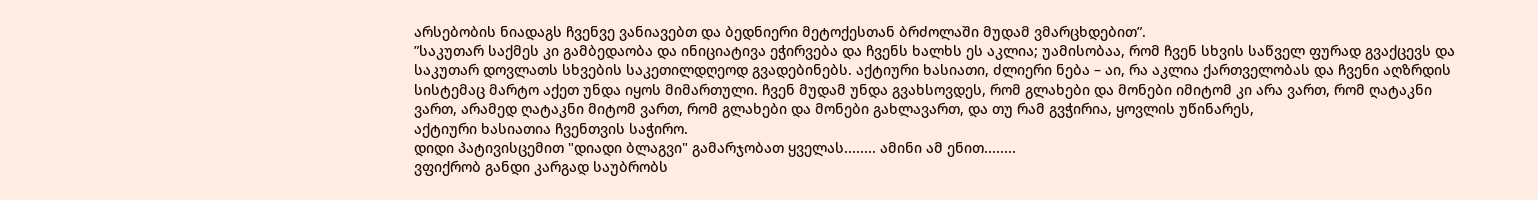არსებობის ნიადაგს ჩვენვე ვანიავებთ და ბედნიერი მეტოქესთან ბრძოლაში მუდამ ვმარცხდებით”.
”საკუთარ საქმეს კი გამბედაობა და ინიციატივა ეჭირვება და ჩვენს ხალხს ეს აკლია; უამისობაა, რომ ჩვენ სხვის საწველ ფურად გვაქცევს და საკუთარ დოვლათს სხვების საკეთილდღეოდ გვადებინებს. აქტიური ხასიათი, ძლიერი ნება – აი, რა აკლია ქართველობას და ჩვენი აღზრდის სისტემაც მარტო აქეთ უნდა იყოს მიმართული. ჩვენ მუდამ უნდა გვახსოვდეს, რომ გლახები და მონები იმიტომ კი არა ვართ, რომ ღატაკნი ვართ, არამედ ღატაკნი მიტომ ვართ, რომ გლახები და მონები გახლავართ, და თუ რამ გვჭირია, ყოვლის უწინარეს,
აქტიური ხასიათია ჩვენთვის საჭირო.
დიდი პატივისცემით "დიადი ბლაგვი" გამარჯობათ ყველას........ ამინი ამ ენით........
ვფიქრობ განდი კარგად საუბრობს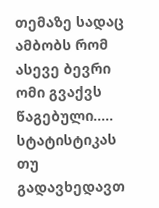თემაზე სადაც ამბობს რომ ასევე ბევრი ომი გვაქვს წაგებული..... სტატისტიკას თუ გადავხედავთ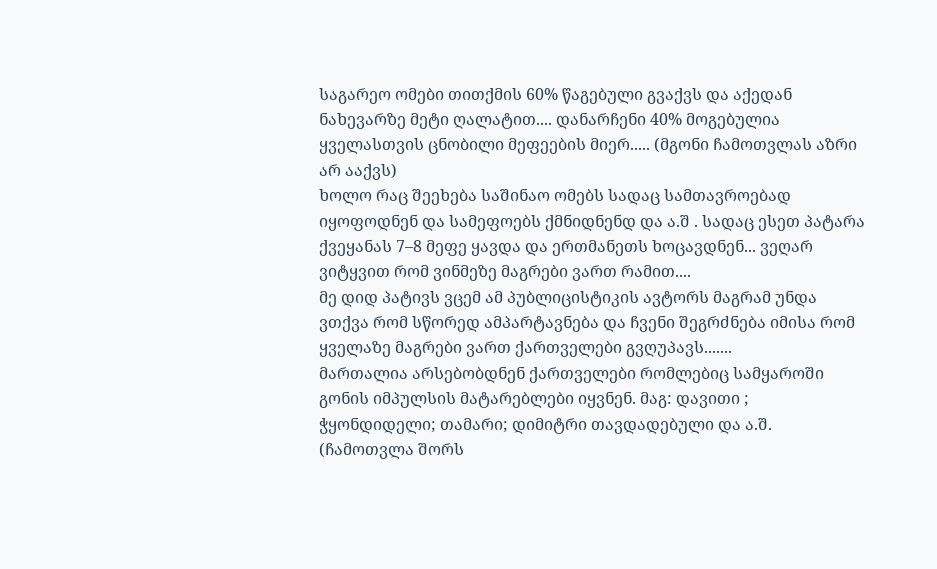საგარეო ომები თითქმის 60% წაგებული გვაქვს და აქედან ნახევარზე მეტი ღალატით.... დანარჩენი 40% მოგებულია ყველასთვის ცნობილი მეფეების მიერ..... (მგონი ჩამოთვლას აზრი არ ააქვს)
ხოლო რაც შეეხება საშინაო ომებს სადაც სამთავროებად იყოფოდნენ და სამეფოებს ქმნიდნენდ და ა.შ . სადაც ესეთ პატარა ქვეყანას 7–8 მეფე ყავდა და ერთმანეთს ხოცავდნენ... ვეღარ ვიტყვით რომ ვინმეზე მაგრები ვართ რამით....
მე დიდ პატივს ვცემ ამ პუბლიცისტიკის ავტორს მაგრამ უნდა ვთქვა რომ სწორედ ამპარტავნება და ჩვენი შეგრძნება იმისა რომ ყველაზე მაგრები ვართ ქართველები გვღუპავს.......
მართალია არსებობდნენ ქართველები რომლებიც სამყაროში გონის იმპულსის მატარებლები იყვნენ. მაგ: დავითი ; ჭყონდიდელი; თამარი; დიმიტრი თავდადებული და ა.შ. (ჩამოთვლა შორს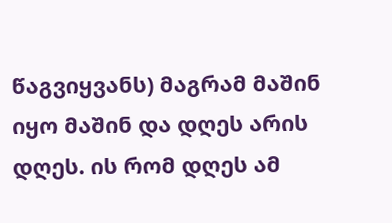წაგვიყვანს) მაგრამ მაშინ იყო მაშინ და დღეს არის დღეს. ის რომ დღეს ამ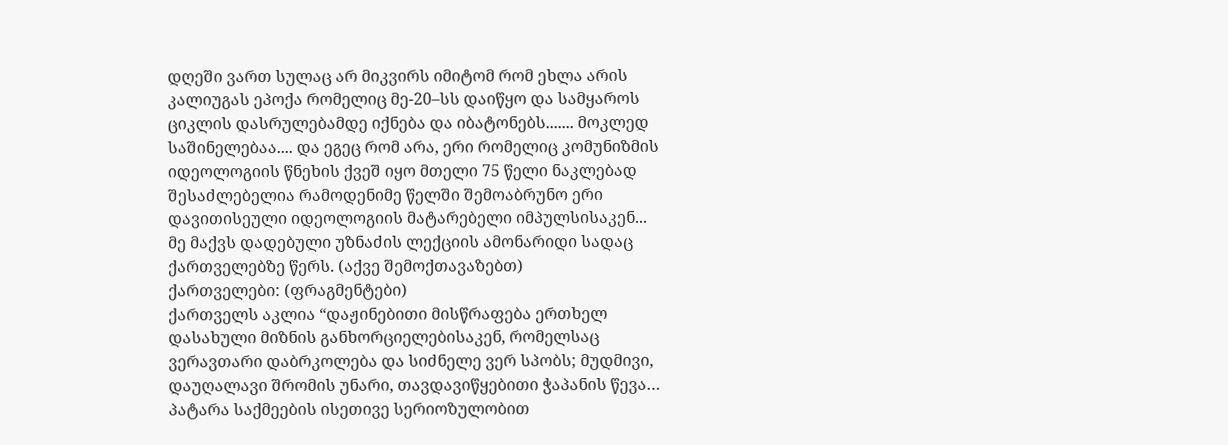დღეში ვართ სულაც არ მიკვირს იმიტომ რომ ეხლა არის კალიუგას ეპოქა რომელიც მე-20–სს დაიწყო და სამყაროს ციკლის დასრულებამდე იქნება და იბატონებს....... მოკლედ საშინელებაა.... და ეგეც რომ არა, ერი რომელიც კომუნიზმის იდეოლოგიის წნეხის ქვეშ იყო მთელი 75 წელი ნაკლებად შესაძლებელია რამოდენიმე წელში შემოაბრუნო ერი დავითისეული იდეოლოგიის მატარებელი იმპულსისაკენ...
მე მაქვს დადებული უზნაძის ლექციის ამონარიდი სადაც ქართველებზე წერს. (აქვე შემოქთავაზებთ)
ქართველები: (ფრაგმენტები)
ქართველს აკლია “დაჟინებითი მისწრაფება ერთხელ დასახული მიზნის განხორციელებისაკენ, რომელსაც ვერავთარი დაბრკოლება და სიძნელე ვერ სპობს; მუდმივი, დაუღალავი შრომის უნარი, თავდავიწყებითი ჭაპანის წევა… პატარა საქმეების ისეთივე სერიოზულობით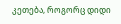კეთება, როგორც დიდი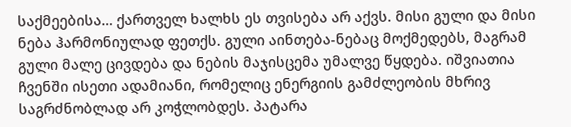საქმეებისა… ქართველ ხალხს ეს თვისება არ აქვს. მისი გული და მისი ნება ჰარმონიულად ფეთქს. გული აინთება-ნებაც მოქმედებს, მაგრამ გული მალე ცივდება და ნების მაჯისცემა უმალვე წყდება. იშვიათია ჩვენში ისეთი ადამიანი, რომელიც ენერგიის გამძლეობის მხრივ საგრძნობლად არ კოჭლობდეს. პატარა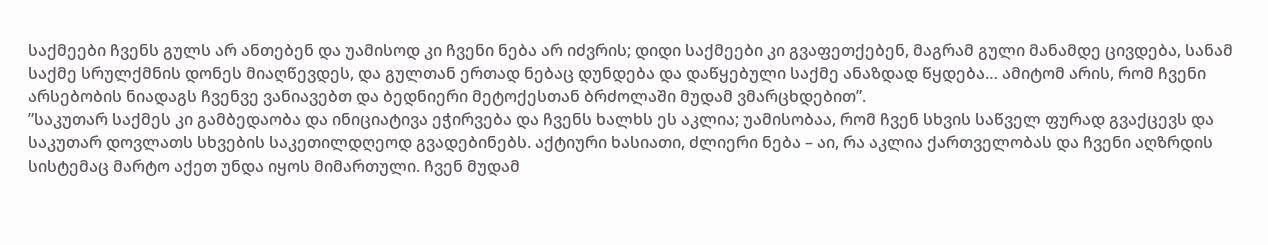საქმეები ჩვენს გულს არ ანთებენ და უამისოდ კი ჩვენი ნება არ იძვრის; დიდი საქმეები კი გვაფეთქებენ, მაგრამ გული მანამდე ცივდება, სანამ საქმე სრულქმნის დონეს მიაღწევდეს, და გულთან ერთად ნებაც დუნდება და დაწყებული საქმე ანაზდად წყდება… ამიტომ არის, რომ ჩვენი არსებობის ნიადაგს ჩვენვე ვანიავებთ და ბედნიერი მეტოქესთან ბრძოლაში მუდამ ვმარცხდებით”.
”საკუთარ საქმეს კი გამბედაობა და ინიციატივა ეჭირვება და ჩვენს ხალხს ეს აკლია; უამისობაა, რომ ჩვენ სხვის საწველ ფურად გვაქცევს და საკუთარ დოვლათს სხვების საკეთილდღეოდ გვადებინებს. აქტიური ხასიათი, ძლიერი ნება – აი, რა აკლია ქართველობას და ჩვენი აღზრდის სისტემაც მარტო აქეთ უნდა იყოს მიმართული. ჩვენ მუდამ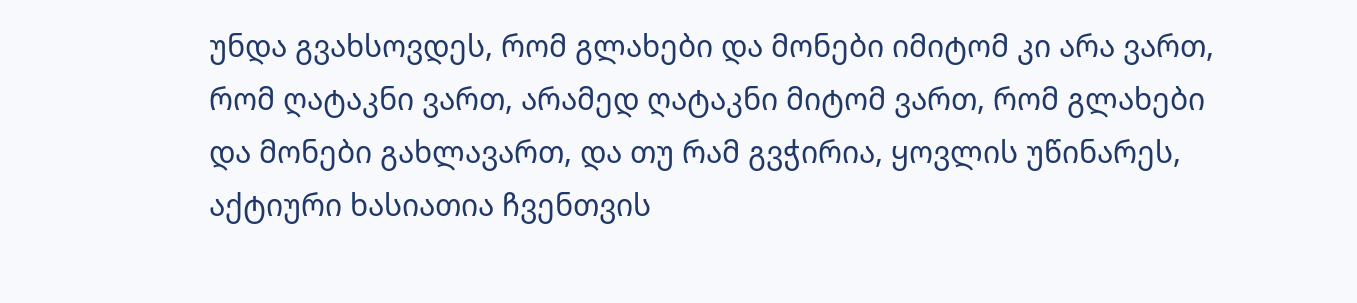უნდა გვახსოვდეს, რომ გლახები და მონები იმიტომ კი არა ვართ, რომ ღატაკნი ვართ, არამედ ღატაკნი მიტომ ვართ, რომ გლახები და მონები გახლავართ, და თუ რამ გვჭირია, ყოვლის უწინარეს,
აქტიური ხასიათია ჩვენთვის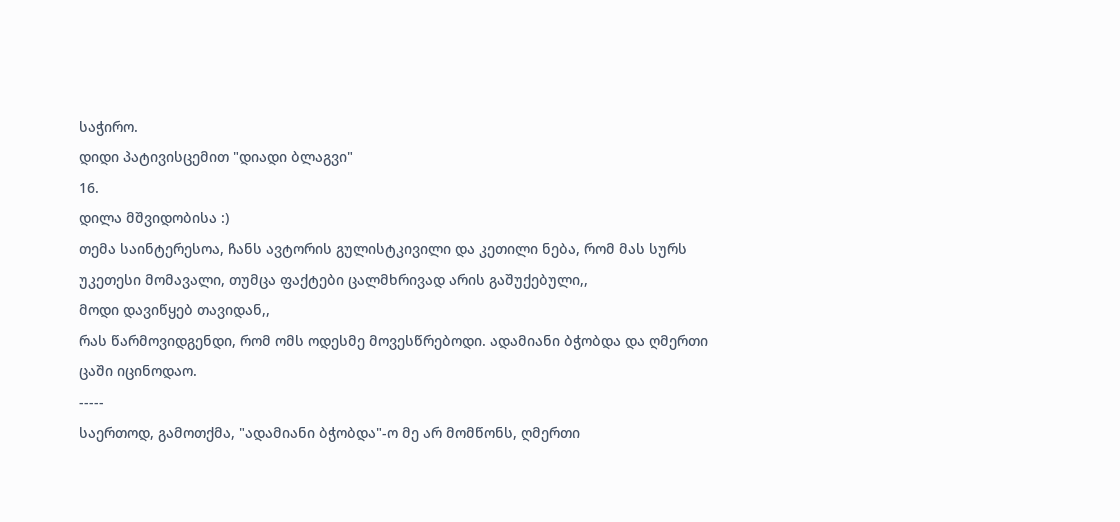საჭირო.
დიდი პატივისცემით "დიადი ბლაგვი"
16.
დილა მშვიდობისა :)
თემა საინტერესოა, ჩანს ავტორის გულისტკივილი და კეთილი ნება, რომ მას სურს უკეთესი მომავალი, თუმცა ფაქტები ცალმხრივად არის გაშუქებული,,
მოდი დავიწყებ თავიდან,,
რას წარმოვიდგენდი, რომ ომს ოდესმე მოვესწრებოდი. ადამიანი ბჭობდა და ღმერთი ცაში იცინოდაო.
-----
საერთოდ, გამოთქმა, "ადამიანი ბჭობდა"-ო მე არ მომწონს, ღმერთი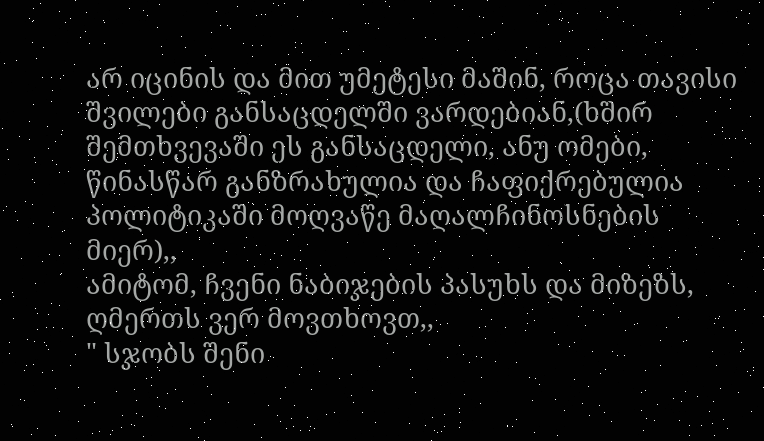არ იცინის და მით უმეტესი მაშინ, როცა თავისი შვილები განსაცდელში ვარდებიან,(ხშირ შემთხვევაში ეს განსაცდელი, ანუ ომები, წინასწარ განზრახულია და ჩაფიქრებულია პოლიტიკაში მოღვაწე მაღალჩინოსნების მიერ),,
ამიტომ, ჩვენი ნაბიჯების პასუხს და მიზეზს, ღმერთს ვერ მოვთხოვთ,,
" სჯობს შენი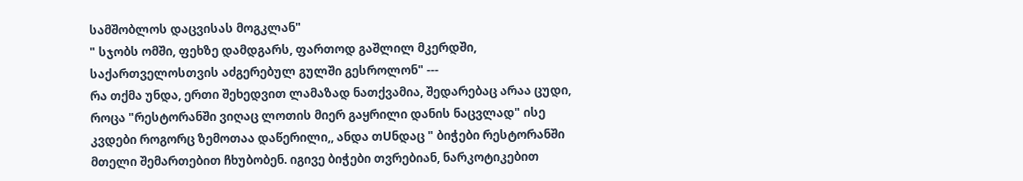სამშობლოს დაცვისას მოგკლან"
" სჯობს ომში, ფეხზე დამდგარს, ფართოდ გაშლილ მკერდში, საქართველოსთვის აძგერებულ გულში გესროლონ" ---
რა თქმა უნდა, ერთი შეხედვით ლამაზად ნათქვამია, შედარებაც არაა ცუდი, როცა "რესტორანში ვიღაც ლოთის მიერ გაყრილი დანის ნაცვლად" ისე კვდები როგორც ზემოთაა დაწერილი,, ანდა თUნდაც " ბიჭები რესტორანში მთელი შემართებით ჩხუბობენ. იგივე ბიჭები თვრებიან, ნარკოტიკებით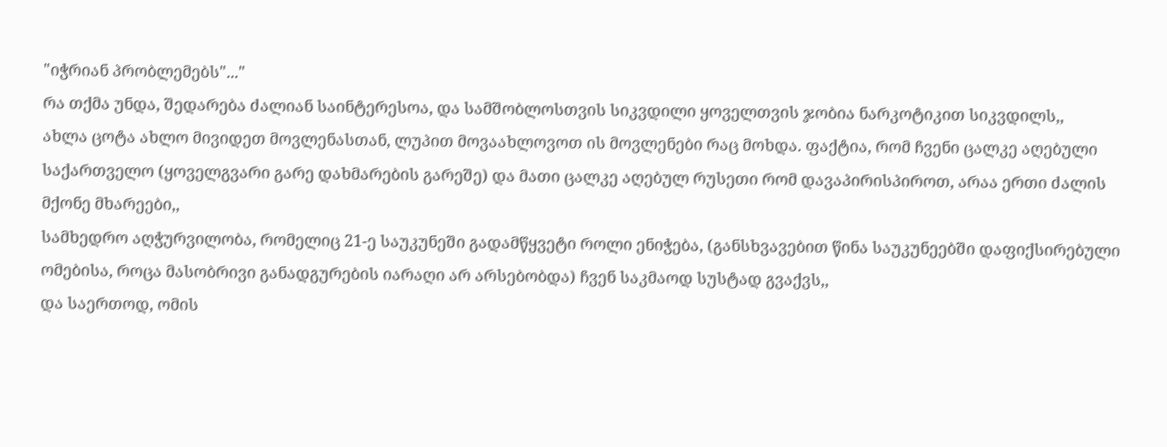"იჭრიან პრობლემებს"..."
რა თქმა უნდა, შედარება ძალიან საინტერესოა, და სამშობლოსთვის სიკვდილი ყოველთვის ჯობია ნარკოტიკით სიკვდილს,,
ახლა ცოტა ახლო მივიდეთ მოვლენასთან, ლუპით მოვაახლოვოთ ის მოვლენები რაც მოხდა. ფაქტია, რომ ჩვენი ცალკე აღებული საქართველო (ყოველგვარი გარე დახმარების გარეშე) და მათი ცალკე აღებულ რუსეთი რომ დავაპირისპიროთ, არაა ერთი ძალის მქონე მხარეები,,
სამხედრო აღჭურვილობა, რომელიც 21-ე საუკუნეში გადამწყვეტი როლი ენიჭება, (განსხვავებით წინა საუკუნეებში დაფიქსირებული ომებისა, როცა მასობრივი განადგურების იარაღი არ არსებობდა) ჩვენ საკმაოდ სუსტად გვაქვს,,
და საერთოდ, ომის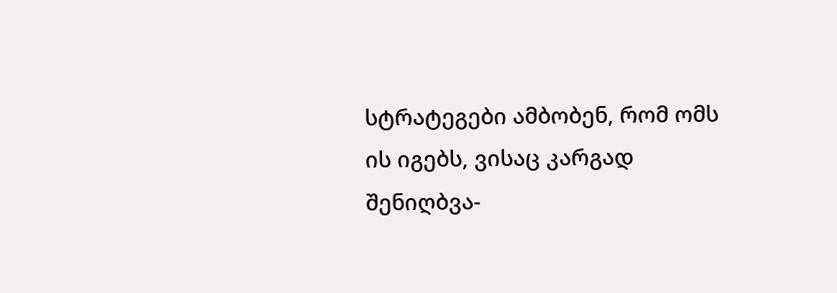სტრატეგები ამბობენ, რომ ომს ის იგებს, ვისაც კარგად შენიღბვა-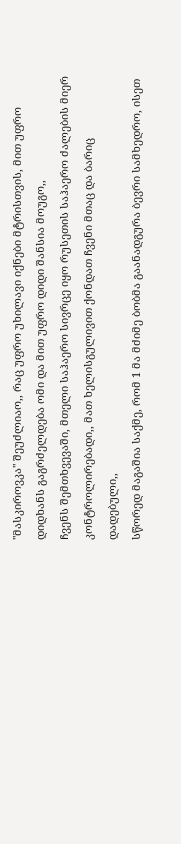"მასკიროვკა" შეუძლიაო,, რაც უფრო უხილავი იქნები მტრისთვის, მით უფრო დიდხანს გაგრძელდება ომი და მით უფრო დიდი შანსია მოუგო,,
ჩვენს შემთხვევაში, მთელი საჰაერო სივრცე იყო რუსეთის საჰაერო ძალების მიერ კონტროლირებადი,, მათ ხელისგულივით ქონდათ ჩვენი მთაც და ბარიც დადებული,,
სწორედ მაგაშია საქმე, რომ 1 მა მძიმე ბობმა გაანადგურა ბევრი სამხედრო, ისეთ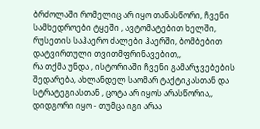ბრძოლაში რომელიც არ იყო თანასწორი, ჩვენი სამხედროები ტყეში , ავტომატებით ხელში, რუსეთის საჰაერო ძალები ჰაერში, ბომბებით დატვირთული თვითმფრინავებით,,
რა თქმა უნდა , ისტორიაში ჩვენი გამარჯვებების შედარება, ახლანდელ საომარ ტაქტიკასთან და სტრატეგიასთან , ცოტა არ იყოს არასწორია,,
დიდგორი იყო - თუმცა იგი არაა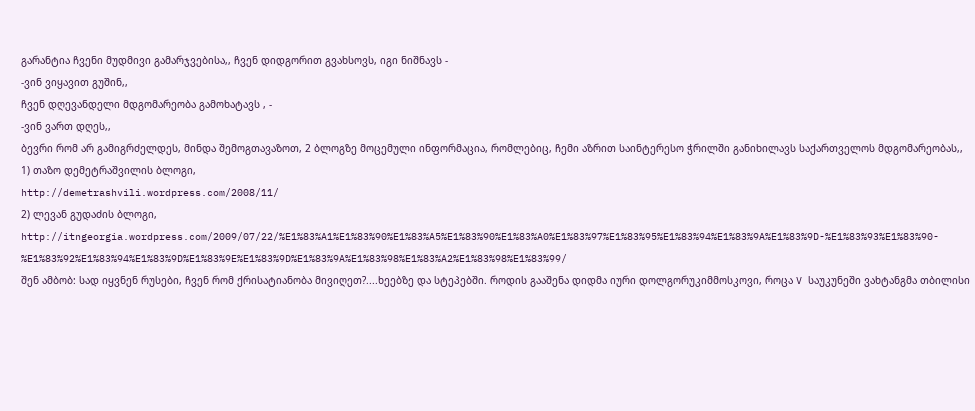გარანტია ჩვენი მუდმივი გამარჯვებისა,, ჩვენ დიდგორით გვახსოვს, იგი ნიშნავს -
-ვინ ვიყავით გუშინ,,
ჩვენ დღევანდელი მდგომარეობა გამოხატავს , -
-ვინ ვართ დღეს,,
ბევრი რომ არ გამიგრძელდეს, მინდა შემოგთავაზოთ, 2 ბლოგზე მოცემული ინფორმაცია, რომლებიც, ჩემი აზრით საინტერესო ჭრილში განიხილავს საქართველოს მდგომარეობას,,
1) თაზო დემეტრაშვილის ბლოგი,
http://demetrashvili.wordpress.com/2008/11/
2) ლევან გუდაძის ბლოგი,
http://itngeorgia.wordpress.com/2009/07/22/%E1%83%A1%E1%83%90%E1%83%A5%E1%83%90%E1%83%A0%E1%83%97%E1%83%95%E1%83%94%E1%83%9A%E1%83%9D-%E1%83%93%E1%83%90-%E1%83%92%E1%83%94%E1%83%9D%E1%83%9E%E1%83%9D%E1%83%9A%E1%83%98%E1%83%A2%E1%83%98%E1%83%99/
შენ ამბობ: სად იყვნენ რუსები, ჩვენ რომ ქრისატიანობა მივიღეთ?....ხეებზე და სტეპებში. როდის გააშენა დიდმა იური დოლგორუკიმმოსკოვი, როცა V საუკუნეში ვახტანგმა თბილისი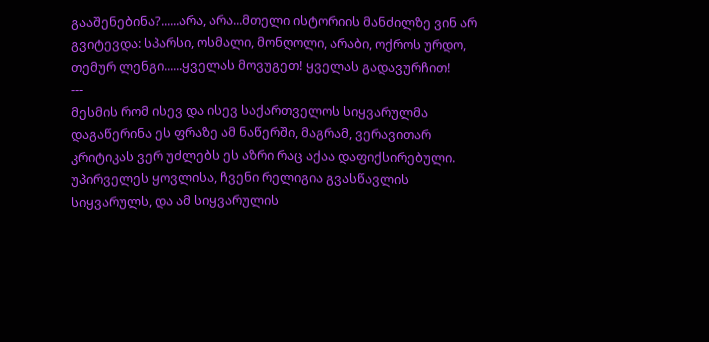გააშენებინა?......არა, არა...მთელი ისტორიის მანძილზე ვინ არ გვიტევდა: სპარსი, ოსმალი, მონღოლი, არაბი, ოქროს ურდო, თემურ ლენგი......ყველას მოვუგეთ! ყველას გადავურჩით!
---
მესმის რომ ისევ და ისევ საქართველოს სიყვარულმა დაგაწერინა ეს ფრაზე ამ ნაწერში, მაგრამ, ვერავითარ კრიტიკას ვერ უძლებს ეს აზრი რაც აქაა დაფიქსირებული. უპირველეს ყოვლისა, ჩვენი რელიგია გვასწავლის სიყვარულს, და ამ სიყვარულის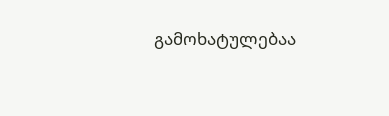გამოხატულებაა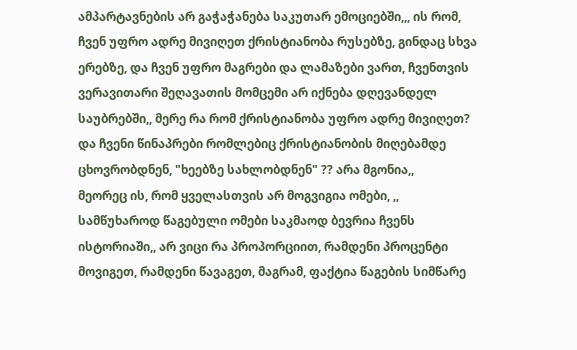ამპარტავნების არ გაჭაჭანება საკუთარ ემოციებში,,, ის რომ, ჩვენ უფრო ადრე მივიღეთ ქრისტიანობა რუსებზე, გინდაც სხვა ერებზე, და ჩვენ უფრო მაგრები და ლამაზები ვართ, ჩვენთვის ვერავითარი შეღავათის მომცემი არ იქნება დღევანდელ საუბრებში,, მერე რა რომ ქრისტიანობა უფრო ადრე მივიღეთ? და ჩვენი წინაპრები რომლებიც ქრისტიანობის მიღებამდე ცხოვრობდნენ, "ხეებზე სახლობდნენ" ?? არა მგონია,,
მეორეც ის, რომ ყველასთვის არ მოგვიგია ომები, ,, სამწუხაროდ წაგებული ომები საკმაოდ ბევრია ჩვენს ისტორიაში,, არ ვიცი რა პროპორციით, რამდენი პროცენტი მოვიგეთ, რამდენი წავაგეთ, მაგრამ, ფაქტია წაგების სიმწარე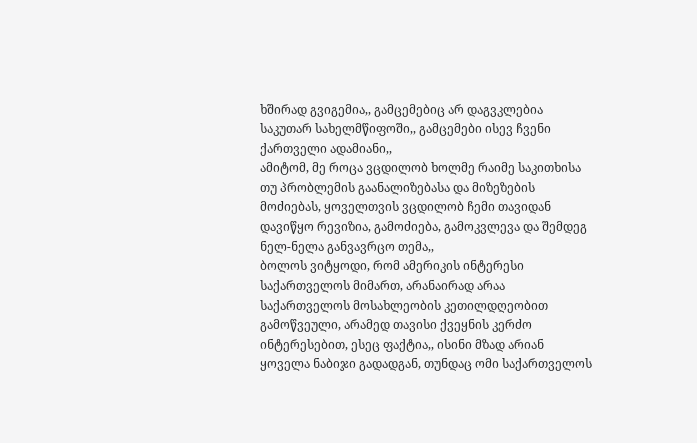ხშირად გვიგემია,, გამცემებიც არ დაგვკლებია საკუთარ სახელმწიფოში,, გამცემები ისევ ჩვენი ქართველი ადამიანი,,
ამიტომ, მე როცა ვცდილობ ხოლმე რაიმე საკითხისა თუ პრობლემის გაანალიზებასა და მიზეზების მოძიებას, ყოველთვის ვცდილობ ჩემი თავიდან დავიწყო რევიზია, გამოძიება, გამოკვლევა და შემდეგ ნელ-ნელა განვავრცო თემა,,
ბოლოს ვიტყოდი, რომ ამერიკის ინტერესი საქართველოს მიმართ, არანაირად არაა საქართველოს მოსახლეობის კეთილდღეობით გამოწვეული, არამედ თავისი ქვეყნის კერძო ინტერესებით, ესეც ფაქტია,, ისინი მზად არიან ყოველა ნაბიჯი გადადგან, თუნდაც ომი საქართველოს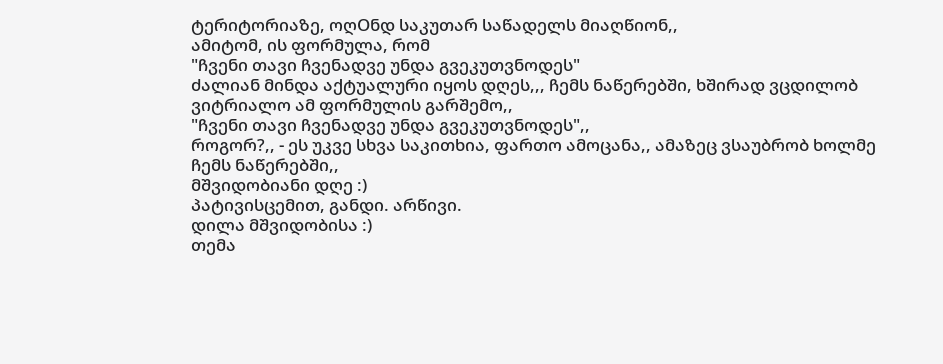ტერიტორიაზე, ოღOნდ საკუთარ საწადელს მიაღწიონ,,
ამიტომ, ის ფორმულა, რომ
"ჩვენი თავი ჩვენადვე უნდა გვეკუთვნოდეს"
ძალიან მინდა აქტუალური იყოს დღეს,,, ჩემს ნაწერებში, ხშირად ვცდილობ ვიტრიალო ამ ფორმულის გარშემო,,
"ჩვენი თავი ჩვენადვე უნდა გვეკუთვნოდეს",,
როგორ?,, - ეს უკვე სხვა საკითხია, ფართო ამოცანა,, ამაზეც ვსაუბრობ ხოლმე ჩემს ნაწერებში,,
მშვიდობიანი დღე :)
პატივისცემით, განდი. არწივი.
დილა მშვიდობისა :)
თემა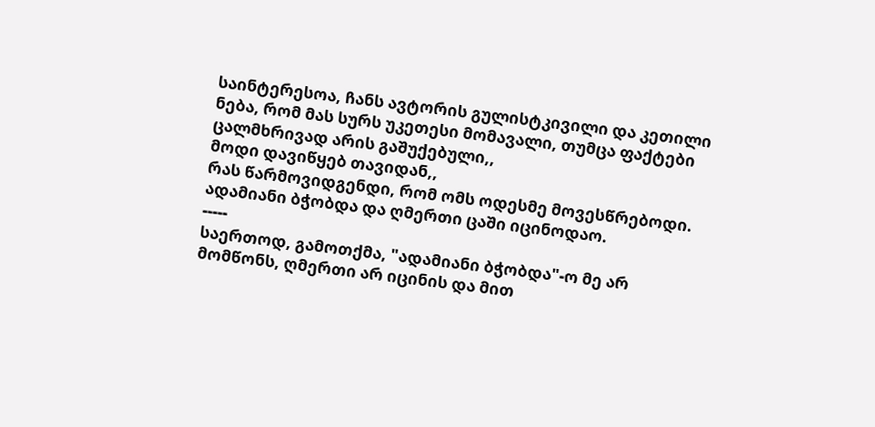საინტერესოა, ჩანს ავტორის გულისტკივილი და კეთილი ნება, რომ მას სურს უკეთესი მომავალი, თუმცა ფაქტები ცალმხრივად არის გაშუქებული,,
მოდი დავიწყებ თავიდან,,
რას წარმოვიდგენდი, რომ ომს ოდესმე მოვესწრებოდი. ადამიანი ბჭობდა და ღმერთი ცაში იცინოდაო.
-----
საერთოდ, გამოთქმა, "ადამიანი ბჭობდა"-ო მე არ მომწონს, ღმერთი არ იცინის და მით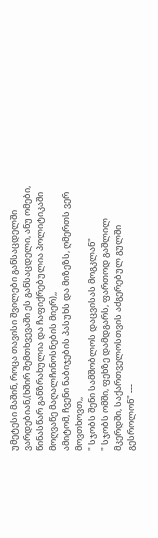უმეტესი მაშინ, როცა თავისი შვილები განსაცდელში ვარდებიან,(ხშირ შემთხვევაში ეს განსაცდელი, ანუ ომები, წინასწარ განზრახულია და ჩაფიქრებულია პოლიტიკაში მოღვაწე მაღალჩინოსნების მიერ),,
ამიტომ, ჩვენი ნაბიჯების პასუხს და მიზეზს, ღმერთს ვერ მოვთხოვთ,,
" სჯობს შენი სამშობლოს დაცვისას მოგკლან"
" სჯობს ომში, ფეხზე დამდგარს, ფართოდ გაშლილ მკერდში, საქართველოსთვის აძგერებულ გულში გესროლონ" ---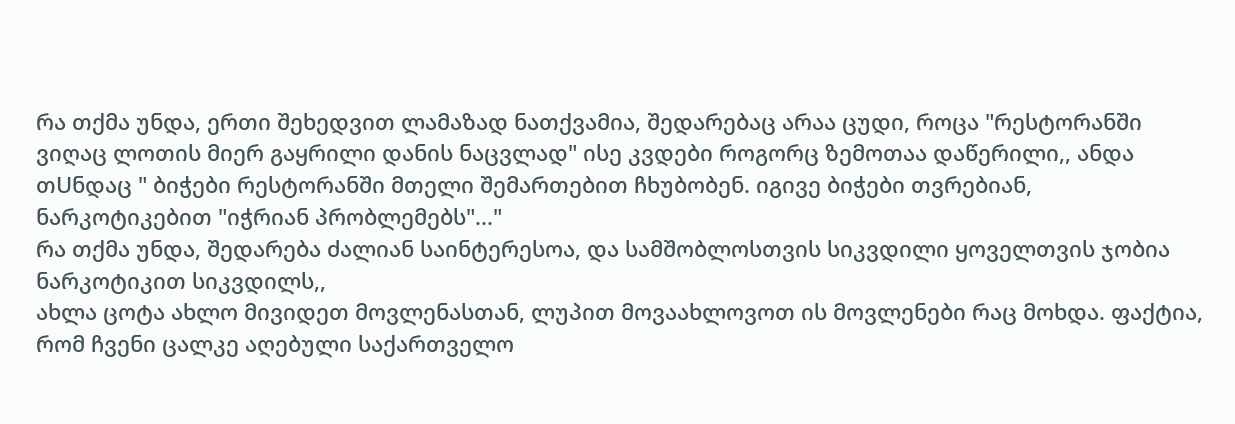რა თქმა უნდა, ერთი შეხედვით ლამაზად ნათქვამია, შედარებაც არაა ცუდი, როცა "რესტორანში ვიღაც ლოთის მიერ გაყრილი დანის ნაცვლად" ისე კვდები როგორც ზემოთაა დაწერილი,, ანდა თUნდაც " ბიჭები რესტორანში მთელი შემართებით ჩხუბობენ. იგივე ბიჭები თვრებიან, ნარკოტიკებით "იჭრიან პრობლემებს"..."
რა თქმა უნდა, შედარება ძალიან საინტერესოა, და სამშობლოსთვის სიკვდილი ყოველთვის ჯობია ნარკოტიკით სიკვდილს,,
ახლა ცოტა ახლო მივიდეთ მოვლენასთან, ლუპით მოვაახლოვოთ ის მოვლენები რაც მოხდა. ფაქტია, რომ ჩვენი ცალკე აღებული საქართველო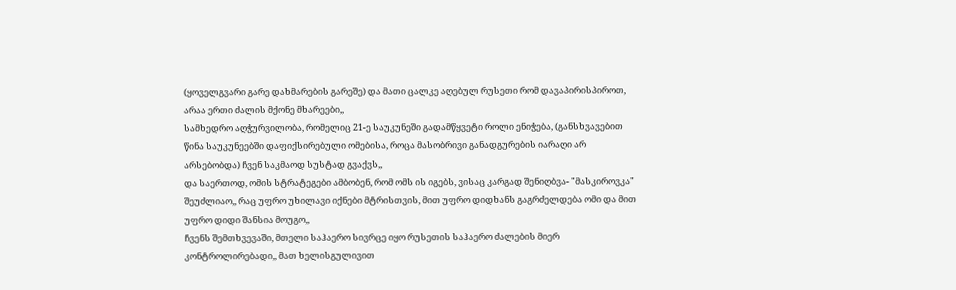(ყოველგვარი გარე დახმარების გარეშე) და მათი ცალკე აღებულ რუსეთი რომ დავაპირისპიროთ, არაა ერთი ძალის მქონე მხარეები,,
სამხედრო აღჭურვილობა, რომელიც 21-ე საუკუნეში გადამწყვეტი როლი ენიჭება, (განსხვავებით წინა საუკუნეებში დაფიქსირებული ომებისა, როცა მასობრივი განადგურების იარაღი არ არსებობდა) ჩვენ საკმაოდ სუსტად გვაქვს,,
და საერთოდ, ომის სტრატეგები ამბობენ, რომ ომს ის იგებს, ვისაც კარგად შენიღბვა- "მასკიროვკა" შეუძლიაო,, რაც უფრო უხილავი იქნები მტრისთვის, მით უფრო დიდხანს გაგრძელდება ომი და მით უფრო დიდი შანსია მოუგო,,
ჩვენს შემთხვევაში, მთელი საჰაერო სივრცე იყო რუსეთის საჰაერო ძალების მიერ კონტროლირებადი,, მათ ხელისგულივით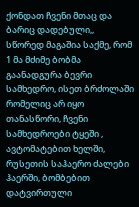ქონდათ ჩვენი მთაც და ბარიც დადებული,,
სწორედ მაგაშია საქმე, რომ 1 მა მძიმე ბობმა გაანადგურა ბევრი სამხედრო, ისეთ ბრძოლაში რომელიც არ იყო თანასწორი, ჩვენი სამხედროები ტყეში , ავტომატებით ხელში, რუსეთის საჰაერო ძალები ჰაერში, ბომბებით დატვირთული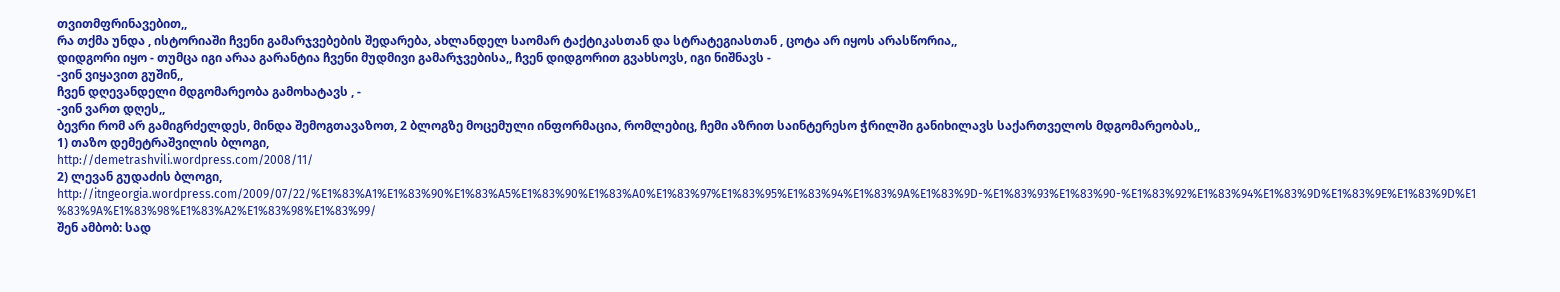თვითმფრინავებით,,
რა თქმა უნდა , ისტორიაში ჩვენი გამარჯვებების შედარება, ახლანდელ საომარ ტაქტიკასთან და სტრატეგიასთან , ცოტა არ იყოს არასწორია,,
დიდგორი იყო - თუმცა იგი არაა გარანტია ჩვენი მუდმივი გამარჯვებისა,, ჩვენ დიდგორით გვახსოვს, იგი ნიშნავს -
-ვინ ვიყავით გუშინ,,
ჩვენ დღევანდელი მდგომარეობა გამოხატავს , -
-ვინ ვართ დღეს,,
ბევრი რომ არ გამიგრძელდეს, მინდა შემოგთავაზოთ, 2 ბლოგზე მოცემული ინფორმაცია, რომლებიც, ჩემი აზრით საინტერესო ჭრილში განიხილავს საქართველოს მდგომარეობას,,
1) თაზო დემეტრაშვილის ბლოგი,
http://demetrashvili.wordpress.com/2008/11/
2) ლევან გუდაძის ბლოგი,
http://itngeorgia.wordpress.com/2009/07/22/%E1%83%A1%E1%83%90%E1%83%A5%E1%83%90%E1%83%A0%E1%83%97%E1%83%95%E1%83%94%E1%83%9A%E1%83%9D-%E1%83%93%E1%83%90-%E1%83%92%E1%83%94%E1%83%9D%E1%83%9E%E1%83%9D%E1%83%9A%E1%83%98%E1%83%A2%E1%83%98%E1%83%99/
შენ ამბობ: სად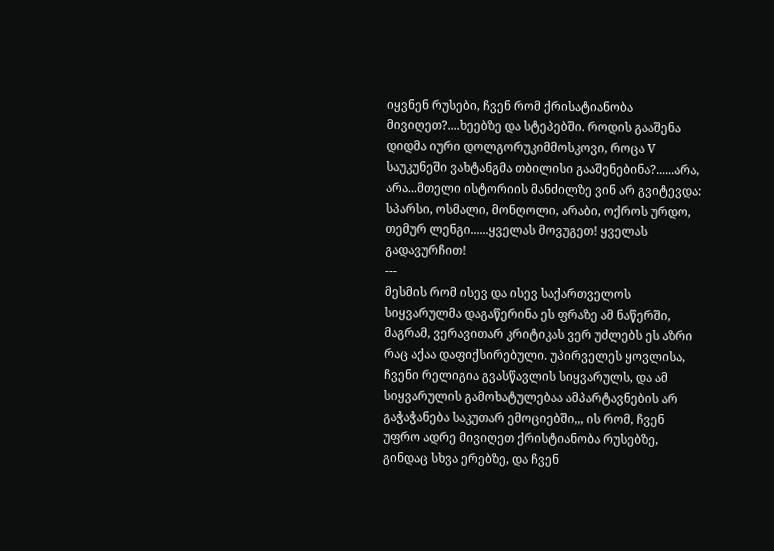იყვნენ რუსები, ჩვენ რომ ქრისატიანობა მივიღეთ?....ხეებზე და სტეპებში. როდის გააშენა დიდმა იური დოლგორუკიმმოსკოვი, როცა V საუკუნეში ვახტანგმა თბილისი გააშენებინა?......არა, არა...მთელი ისტორიის მანძილზე ვინ არ გვიტევდა: სპარსი, ოსმალი, მონღოლი, არაბი, ოქროს ურდო, თემურ ლენგი......ყველას მოვუგეთ! ყველას გადავურჩით!
---
მესმის რომ ისევ და ისევ საქართველოს სიყვარულმა დაგაწერინა ეს ფრაზე ამ ნაწერში, მაგრამ, ვერავითარ კრიტიკას ვერ უძლებს ეს აზრი რაც აქაა დაფიქსირებული. უპირველეს ყოვლისა, ჩვენი რელიგია გვასწავლის სიყვარულს, და ამ სიყვარულის გამოხატულებაა ამპარტავნების არ გაჭაჭანება საკუთარ ემოციებში,,, ის რომ, ჩვენ უფრო ადრე მივიღეთ ქრისტიანობა რუსებზე, გინდაც სხვა ერებზე, და ჩვენ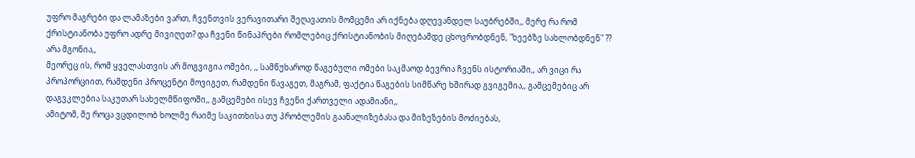უფრო მაგრები და ლამაზები ვართ, ჩვენთვის ვერავითარი შეღავათის მომცემი არ იქნება დღევანდელ საუბრებში,, მერე რა რომ ქრისტიანობა უფრო ადრე მივიღეთ? და ჩვენი წინაპრები რომლებიც ქრისტიანობის მიღებამდე ცხოვრობდნენ, "ხეებზე სახლობდნენ" ?? არა მგონია,,
მეორეც ის, რომ ყველასთვის არ მოგვიგია ომები, ,, სამწუხაროდ წაგებული ომები საკმაოდ ბევრია ჩვენს ისტორიაში,, არ ვიცი რა პროპორციით, რამდენი პროცენტი მოვიგეთ, რამდენი წავაგეთ, მაგრამ, ფაქტია წაგების სიმწარე ხშირად გვიგემია,, გამცემებიც არ დაგვკლებია საკუთარ სახელმწიფოში,, გამცემები ისევ ჩვენი ქართველი ადამიანი,,
ამიტომ, მე როცა ვცდილობ ხოლმე რაიმე საკითხისა თუ პრობლემის გაანალიზებასა და მიზეზების მოძიებას,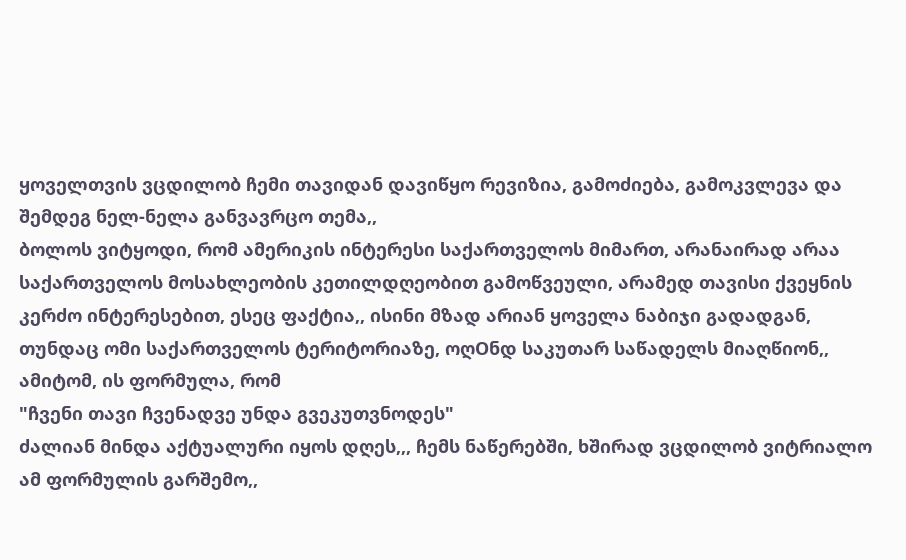ყოველთვის ვცდილობ ჩემი თავიდან დავიწყო რევიზია, გამოძიება, გამოკვლევა და შემდეგ ნელ-ნელა განვავრცო თემა,,
ბოლოს ვიტყოდი, რომ ამერიკის ინტერესი საქართველოს მიმართ, არანაირად არაა საქართველოს მოსახლეობის კეთილდღეობით გამოწვეული, არამედ თავისი ქვეყნის კერძო ინტერესებით, ესეც ფაქტია,, ისინი მზად არიან ყოველა ნაბიჯი გადადგან, თუნდაც ომი საქართველოს ტერიტორიაზე, ოღOნდ საკუთარ საწადელს მიაღწიონ,,
ამიტომ, ის ფორმულა, რომ
"ჩვენი თავი ჩვენადვე უნდა გვეკუთვნოდეს"
ძალიან მინდა აქტუალური იყოს დღეს,,, ჩემს ნაწერებში, ხშირად ვცდილობ ვიტრიალო ამ ფორმულის გარშემო,,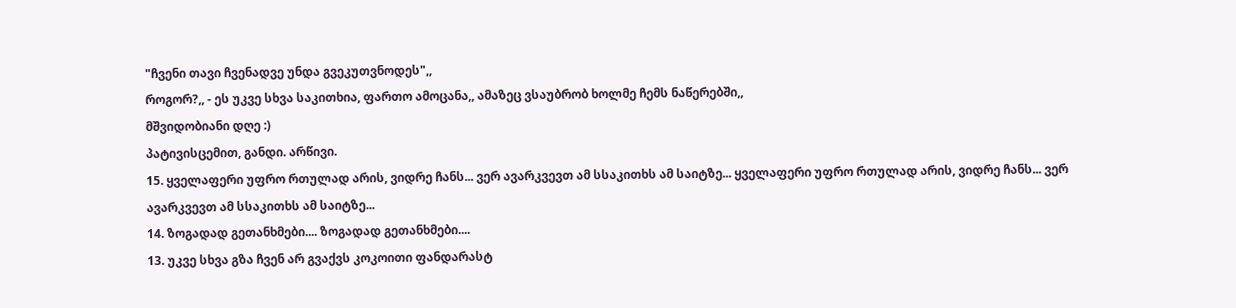"ჩვენი თავი ჩვენადვე უნდა გვეკუთვნოდეს",,
როგორ?,, - ეს უკვე სხვა საკითხია, ფართო ამოცანა,, ამაზეც ვსაუბრობ ხოლმე ჩემს ნაწერებში,,
მშვიდობიანი დღე :)
პატივისცემით, განდი. არწივი.
15. ყველაფერი უფრო რთულად არის, ვიდრე ჩანს... ვერ ავარკვევთ ამ სსაკითხს ამ საიტზე... ყველაფერი უფრო რთულად არის, ვიდრე ჩანს... ვერ ავარკვევთ ამ სსაკითხს ამ საიტზე...
14. ზოგადად გეთანხმები.... ზოგადად გეთანხმები....
13. უკვე სხვა გზა ჩვენ არ გვაქვს კოკოითი ფანდარასტ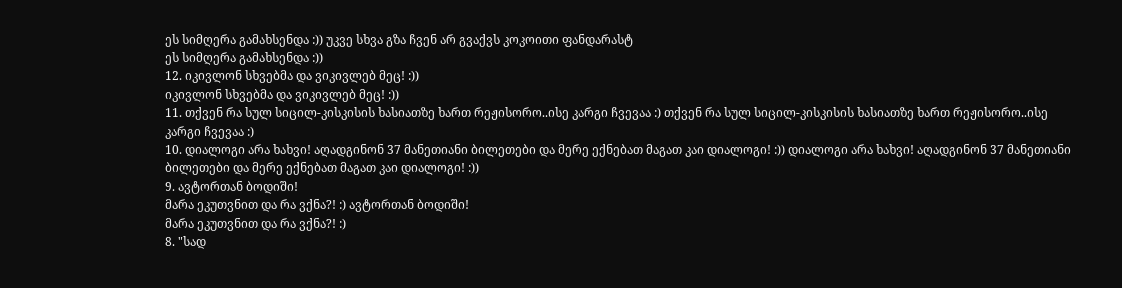ეს სიმღერა გამახსენდა :)) უკვე სხვა გზა ჩვენ არ გვაქვს კოკოითი ფანდარასტ
ეს სიმღერა გამახსენდა :))
12. იკივლონ სხვებმა და ვიკივლებ მეც! :))
იკივლონ სხვებმა და ვიკივლებ მეც! :))
11. თქვენ რა სულ სიცილ-კისკისის ხასიათზე ხართ რეჟისორო..ისე კარგი ჩვევაა :) თქვენ რა სულ სიცილ-კისკისის ხასიათზე ხართ რეჟისორო..ისე კარგი ჩვევაა :)
10. დიალოგი არა ხახვი! აღადგინონ 37 მანეთიანი ბილეთები და მერე ექნებათ მაგათ კაი დიალოგი! :)) დიალოგი არა ხახვი! აღადგინონ 37 მანეთიანი ბილეთები და მერე ექნებათ მაგათ კაი დიალოგი! :))
9. ავტორთან ბოდიში!
მარა ეკუთვნით და რა ვქნა?! :) ავტორთან ბოდიში!
მარა ეკუთვნით და რა ვქნა?! :)
8. "სად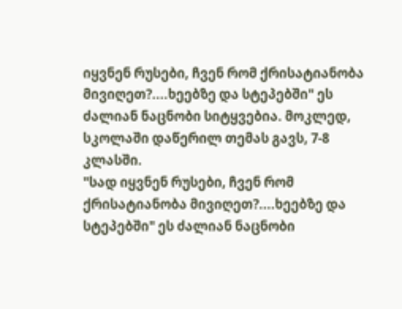იყვნენ რუსები, ჩვენ რომ ქრისატიანობა მივიღეთ?....ხეებზე და სტეპებში" ეს ძალიან ნაცნობი სიტყვებია. მოკლედ, სკოლაში დაწერილ თემას გავს, 7-8 კლასში.
"სად იყვნენ რუსები, ჩვენ რომ ქრისატიანობა მივიღეთ?....ხეებზე და სტეპებში" ეს ძალიან ნაცნობი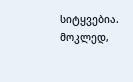სიტყვებია. მოკლედ,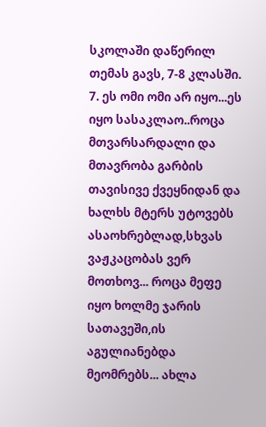სკოლაში დაწერილ თემას გავს, 7-8 კლასში.
7. ეს ომი ომი არ იყო...ეს იყო სასაკლაო..როცა მთვარსარდალი და მთავრობა გარბის თავისივე ქვეყნიდან და ხალხს მტერს უტოვებს ასაოხრებლად,სხვას ვაჟკაცობას ვერ მოთხოვ... როცა მეფე იყო ხოლმე ჯარის სათავეში,ის აგულიანებდა მეომრებს... ახლა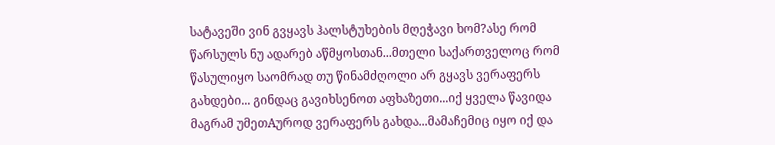სატავეში ვინ გვყავს ჰალსტუხების მღეჭავი ხომ?ასე რომ წარსულს ნუ ადარებ აწმყოსთან...მთელი საქართველოც რომ წასულიყო საომრად თუ წინამძღოლი არ გყავს ვერაფერს გახდები... გინდაც გავიხსენოთ აფხაზეთი...იქ ყველა წავიდა მაგრამ უმეთAუროდ ვერაფერს გახდა...მამაჩემიც იყო იქ და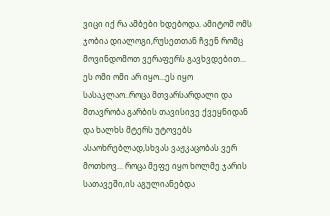ვიცი იქ რა ამბები ხდებოდა. ამიტომ ომს ჯობია დიალოგი,რუსეთთან ჩვენ რომც მოვინდომოთ ვერაფერს გავხვდებით... ეს ომი ომი არ იყო...ეს იყო სასაკლაო..როცა მთვარსარდალი და მთავრობა გარბის თავისივე ქვეყნიდან და ხალხს მტერს უტოვებს ასაოხრებლად,სხვას ვაჟკაცობას ვერ მოთხოვ... როცა მეფე იყო ხოლმე ჯარის სათავეში,ის აგულიანებდა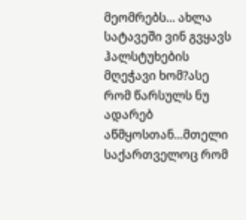მეომრებს... ახლა სატავეში ვინ გვყავს ჰალსტუხების მღეჭავი ხომ?ასე რომ წარსულს ნუ ადარებ აწმყოსთან...მთელი საქართველოც რომ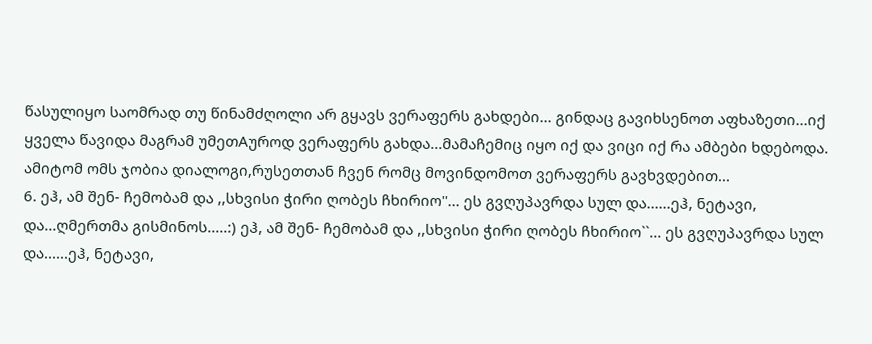წასულიყო საომრად თუ წინამძღოლი არ გყავს ვერაფერს გახდები... გინდაც გავიხსენოთ აფხაზეთი...იქ ყველა წავიდა მაგრამ უმეთAუროდ ვერაფერს გახდა...მამაჩემიც იყო იქ და ვიცი იქ რა ამბები ხდებოდა. ამიტომ ომს ჯობია დიალოგი,რუსეთთან ჩვენ რომც მოვინდომოთ ვერაფერს გავხვდებით...
6. ეჰ, ამ შენ- ჩემობამ და ,,სხვისი ჭირი ღობეს ჩხირიო''... ეს გვღუპავრდა სულ და......ეჰ, ნეტავი, და...ღმერთმა გისმინოს.....:) ეჰ, ამ შენ- ჩემობამ და ,,სხვისი ჭირი ღობეს ჩხირიო``... ეს გვღუპავრდა სულ და......ეჰ, ნეტავი,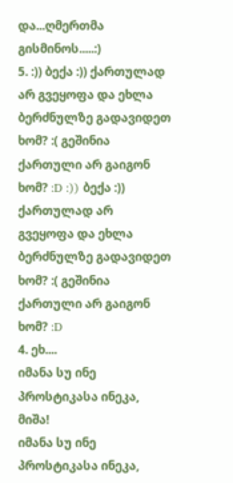და...ღმერთმა გისმინოს.....:)
5. :)) ბექა :)) ქართულად არ გვეყოფა და ეხლა ბერძნულზე გადავიდეთ ხომ? :( გეშინია ქართული არ გაიგონ ხომ? :D :)) ბექა :)) ქართულად არ გვეყოფა და ეხლა ბერძნულზე გადავიდეთ ხომ? :( გეშინია ქართული არ გაიგონ ხომ? :D
4. ეხ....
იმანა სუ ინე პროსტიკასა ინეკა, მიშა!
იმანა სუ ინე პროსტიკასა ინეკა,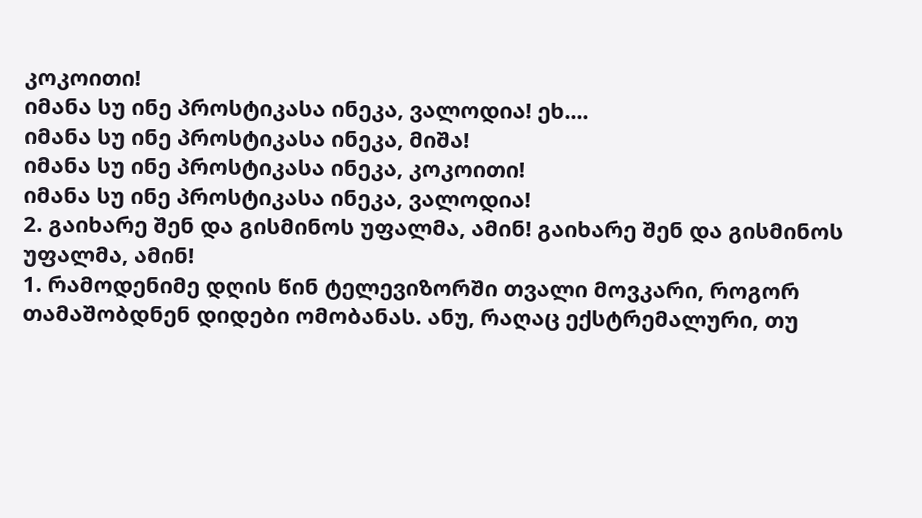კოკოითი!
იმანა სუ ინე პროსტიკასა ინეკა, ვალოდია! ეხ....
იმანა სუ ინე პროსტიკასა ინეკა, მიშა!
იმანა სუ ინე პროსტიკასა ინეკა, კოკოითი!
იმანა სუ ინე პროსტიკასა ინეკა, ვალოდია!
2. გაიხარე შენ და გისმინოს უფალმა, ამინ! გაიხარე შენ და გისმინოს უფალმა, ამინ!
1. რამოდენიმე დღის წინ ტელევიზორში თვალი მოვკარი, როგორ თამაშობდნენ დიდები ომობანას. ანუ, რაღაც ექსტრემალური, თუ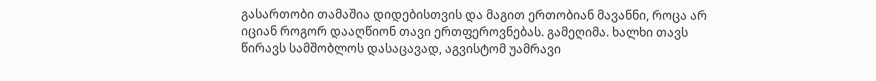გასართობი თამაშია დიდებისთვის და მაგით ერთობიან მავანნი, როცა არ იციან როგორ დააღწიონ თავი ერთფეროვნებას. გამეღიმა. ხალხი თავს წირავს სამშობლოს დასაცავად, აგვისტომ უამრავი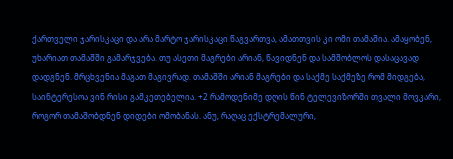ქართველი ჯარისკაცი და არა მარტო ჯარისკაცი წაგვართვა, ამათთვის კი ომი თამაშია. ამაყობენ, უხარიათ თამაშში გამარჯვება. თუ ასეთი მაგრები არიან, წავიდნენ და სამშობლოს დასაცავად დადგნენ. მრცხვენია მაგათ მაგივრად. თამაშში არიან მაგრები და საქმე საქმეზე რომ მიდგება, საინტერესოა ვინ რისი გამკეთებელია. +2 რამოდენიმე დღის წინ ტელევიზორში თვალი მოვკარი, როგორ თამაშობდნენ დიდები ომობანას. ანუ, რაღაც ექსტრემალური,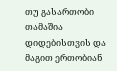თუ გასართობი თამაშია დიდებისთვის და მაგით ერთობიან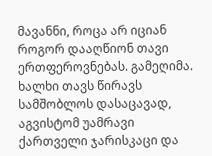მავანნი, როცა არ იციან როგორ დააღწიონ თავი ერთფეროვნებას. გამეღიმა. ხალხი თავს წირავს სამშობლოს დასაცავად, აგვისტომ უამრავი ქართველი ჯარისკაცი და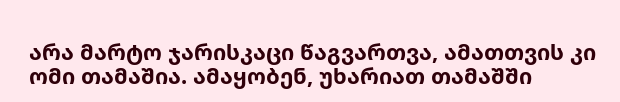არა მარტო ჯარისკაცი წაგვართვა, ამათთვის კი ომი თამაშია. ამაყობენ, უხარიათ თამაშში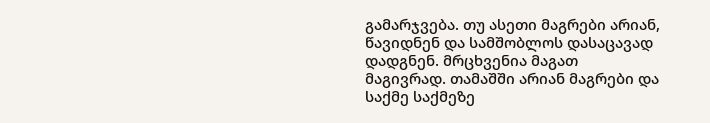გამარჯვება. თუ ასეთი მაგრები არიან, წავიდნენ და სამშობლოს დასაცავად დადგნენ. მრცხვენია მაგათ მაგივრად. თამაშში არიან მაგრები და საქმე საქმეზე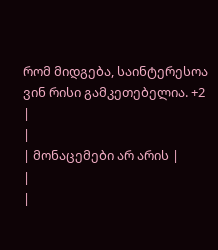რომ მიდგება, საინტერესოა ვინ რისი გამკეთებელია. +2
|
|
| მონაცემები არ არის |
|
|